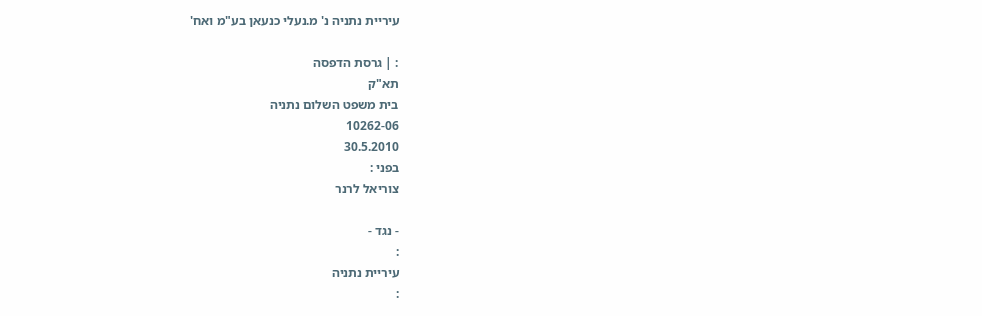עיריית נתניה נ' מ.נעלי כנעאן בע"מ ואח'

: | גרסת הדפסה
תא"ק
בית משפט השלום נתניה
10262-06
30.5.2010
בפני :
צוריאל לרנר

- נגד -
:
עיריית נתניה
: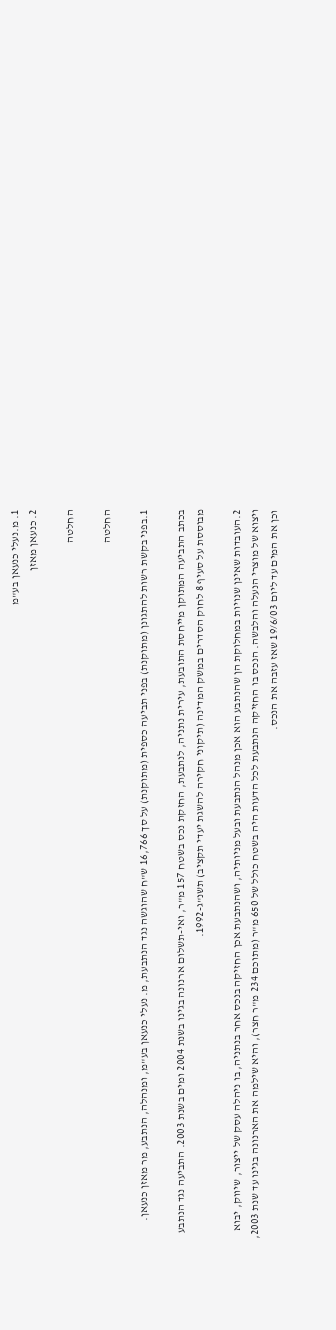1. מ.נעלי כנעאן בע"מ
2. כנעאן מאזן

החלטה

החלטה

1.בפני בקשת רשות להתגונן (מתוקנת) בפני תביעה כספית (מתוקנת) על סך 16,766 ש"ח שהוגשה נגד הנתבעת, מ. נעלי כנעאן בע"מ, ומנהלה, הנתבע, מר מאזן כנעאן.

בכתב התביעה המתוקן מייחסת התובעת, עירית נתניה, לנתבעת, החזקת נכס בשטח 157 מ"ר, ואי-תשלום ארנונה בגינו בשנת 2004 ומים בשנת 2003. התביעה נגד הנתבע מבוססת על סעיף 8 לחוק הסדרים במשק המדינה (תיקוני חקירה להשגת יעדי תקציב) תשנ"ג-1992.

2.העובדות שאינן שנויות במחלוקת הן שהנתבע הוא אכן מנהל הנתבעת ובעל מניותיה, ושהנתבעת אכן החזיקה בנכס אחר בנתניה, בו ניהלה עסק של ייצור, שיווק, יבוא ויצוא של מוצרי הנעלה והלבשה. הנכס בו החזיקה הנתבעת לכל הדעות היה בשטח כולל של 650 מ"ר (מתוכם 234 מ"ר חצר), והיא שילמה את הארנונה בגינו עד שנת 2003, וכן את המים עד ליום 19/6/03 שאז עזבה את הנכס.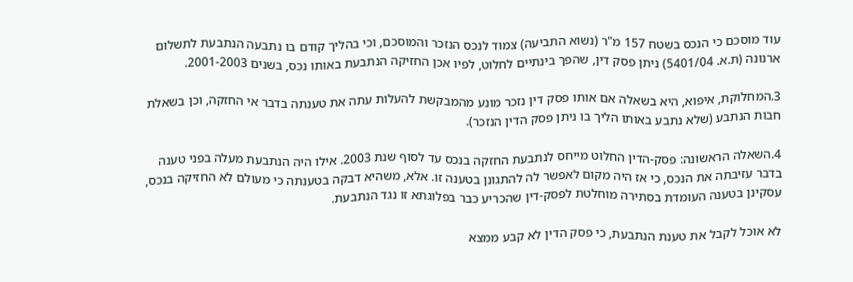עוד מוסכם כי הנכס בשטח 157 מ"ר (נשוא התביעה) צמוד לנכס הנזכר והמוסכם, וכי בהליך קודם בו נתבעה הנתבעת לתשלום ארנונה (ת.א. 5401/04) ניתן פסק דין, שהפך בינתיים לחלוט, לפיו אכן החזיקה הנתבעת באותו נכס, בשנים 2001-2003.

3.המחלוקת, איפוא, היא בשאלה אם אותו פסק דין נזכר מונע מהמבקשת להעלות עתה את טענתה בדבר אי החזקה, וכן בשאלת חבות הנתבע (שלא נתבע באותו הליך בו ניתן פסק הדין הנזכר).

4.השאלה הראשונה: פסק-הדין החלוט מייחס לנתבעת החזקה בנכס עד לסוף שנת 2003. אילו היה הנתבעת מעלה בפני טענה בדבר עזיבתה את הנכס, כי אז היה מקום לאפשר לה להתגונן בטענה זו. אלא, משהיא דבקה בטענתה כי מעולם לא החזיקה בנכס, עסקינן בטענה העומדת בסתירה מוחלטת לפסק-דין שהכריע כבר בפלוגתא זו נגד הנתבעת.

לא אוכל לקבל את טענת הנתבעת, כי פסק הדין לא קבע ממצא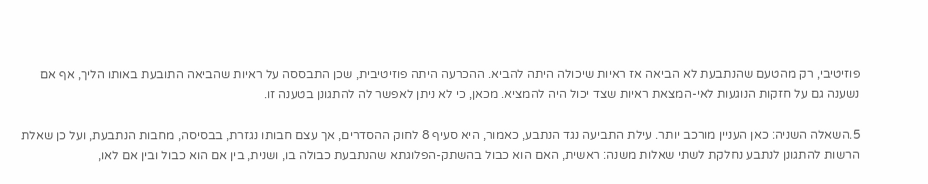פוזיטיבי, רק מהטעם שהנתבעת לא הביאה אז ראיות שיכולה היתה להביא. ההכרעה היתה פוזיטיבית, שכן התבססה על ראיות שהביאה התובעת באותו הליך, אף אם נשענה גם על חזקות הנוגעות לאי-המצאת ראיות שצד יכול היה להמציא. מכאן, כי לא ניתן לאפשר לה להתגונן בטענה זו.

5.השאלה השניה: כאן העניין מורכב יותר. עילת התביעה נגד הנתבע, כאמור, היא סעיף 8 לחוק ההסדרים, אך עצם חבותו נגזרת, בבסיסה, מחבות הנתבעת, ועל כן שאלת הרשות להתגונן לנתבע נחלקת לשתי שאלות משנה: ראשית, האם הוא כבול בהשתק-הפלוגתא שהנתבעת כבולה בו, ושנית, בין אם הוא כבול ובין אם לאו,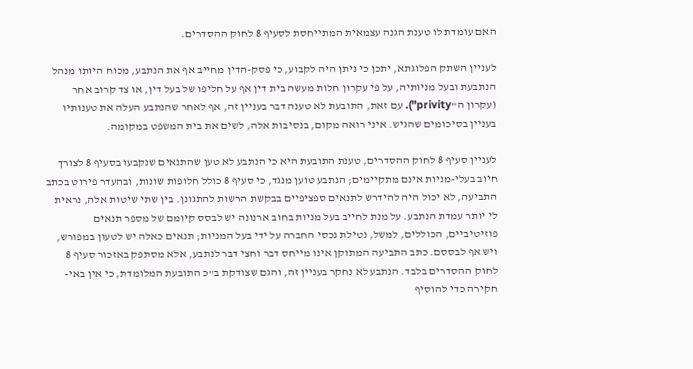האם עומדת לו טענת הגנה עצמאית המתייחסת לסעיף 8 לחוק ההסדרים.

לעניין השתק הפלוגתא, יתכן כי ניתן היה לקבוע, כי פסק-הדין מחייב אף את הנתבע, מכוח היותו מנהל הנתבעת ובעל מניותיה, על פי עקרון חלות מעשה בית דין אף על חליפו של בעל דין, או צד קרוב אחר (עקרון ה"privity"). עם זאת, התובעת לא טענה דבר בעניין זה, אף לאחר שהנתבע העלה את טענותיו בעניין בסיכומים שהגיש. איני רואה מקום, בנסיבות אלה, לשים את בית המשפט במקומה.

לעניין סעיף 8 לחוק ההסדרים, טענת התובעת היא כי הנתבע לא טען שהתנאים שנקבעו בסעיף 8 לצורך חיוב בעלי-מניות אינם מתקיימים; הנתבע טוען מנגד, כי סעיף 8 כולל חלופות שונות, ובהעדר פירוט בכתב התביעה, לא יכול היה להידרש לתנאים ספציפיים בבקשת הרשות להתגונן. בין שתי שיטות אלה, נראית לי יותר עמדת הנתבע. על מנת לחייב בעל מניות בחוב ארנונה יש לבסס קיומם של מספר תנאים פוזיטיביים, הכוללים, למשל, נטילת נכסי החברה על ידי בעל המניות; תנאים כאלה יש לטעון במפורש, ויש אף לבססם. כתב התביעה המתוקן אינו מייחס דבר וחצי דבר לנתבע, אלא מסתפק באזכור סעיף 8 לחוק ההסדרים בלבד. הנתבע לא נחקר בעניין זה, והגם שצודקת ב"כ התובעת המלומדת, כי אין באי-חקירה כדי להוסיף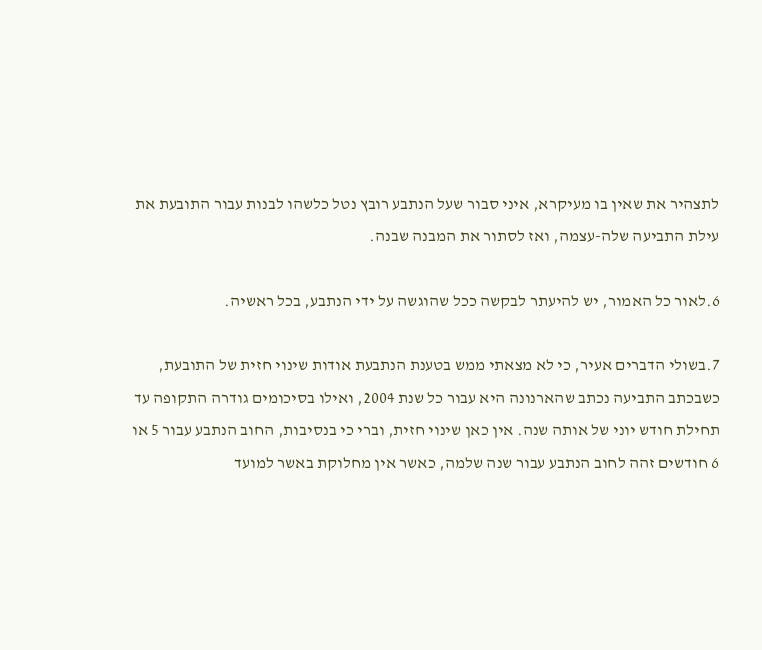לתצהיר את שאין בו מעיקרא, איני סבור שעל הנתבע רובץ נטל כלשהו לבנות עבור התובעת את עילת התביעה שלה-עצמה, ואז לסתור את המבנה שבנה.

6.לאור כל האמור, יש להיעתר לבקשה ככל שהוגשה על ידי הנתבע, בכל ראשיה.

7.בשולי הדברים אעיר, כי לא מצאתי ממש בטענת הנתבעת אודות שינוי חזית של התובעת, כשבכתב התביעה נכתב שהארנונה היא עבור כל שנת 2004, ואילו בסיכומים גודרה התקופה עד תחילת חודש יוני של אותה שנה. אין כאן שינוי חזית, וברי כי בנסיבות, החוב הנתבע עבור 5 או 6 חודשים זהה לחוב הנתבע עבור שנה שלמה, כאשר אין מחלוקת באשר למועד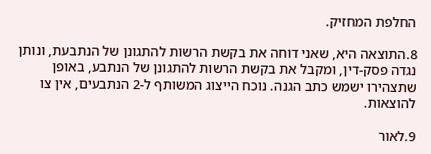החלפת המחזיק.

8.התוצאה היא, שאני דוחה את בקשת הרשות להתגונן של הנתבעת, ונותן נגדה פסק-דין, ומקבל את בקשת הרשות להתגונן של הנתבע, באופן שתצהירו ישמש כתב הגנה. נוכח הייצוג המשותף ל-2 הנתבעים, אין צו להוצאות.

9.לאור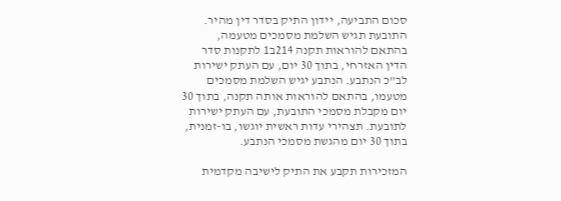סכום התביעה, יידון התיק בסדר דין מהיר. התובעת תגיש השלמת מסמכים מטעמה, בהתאם להוראות תקנה 214ב1 לתקנות סדר הדין האזרחי, בתוך 30 יום, עם העתק ישירות לב"כ הנתבע. הנתבע יגיש השלמת מסמכים מטעמו, בהתאם להוראות אותה תקנה, בתוך 30 יום מקבלת מסמכי התובעת, עם העתק ישירות לתובעת. תצהירי עדות ראשית יוגשו, בו-זמנית, בתוך 30 יום מהגשת מסמכי הנתבע.

המזכירות תקבע את התיק לישיבה מקדמית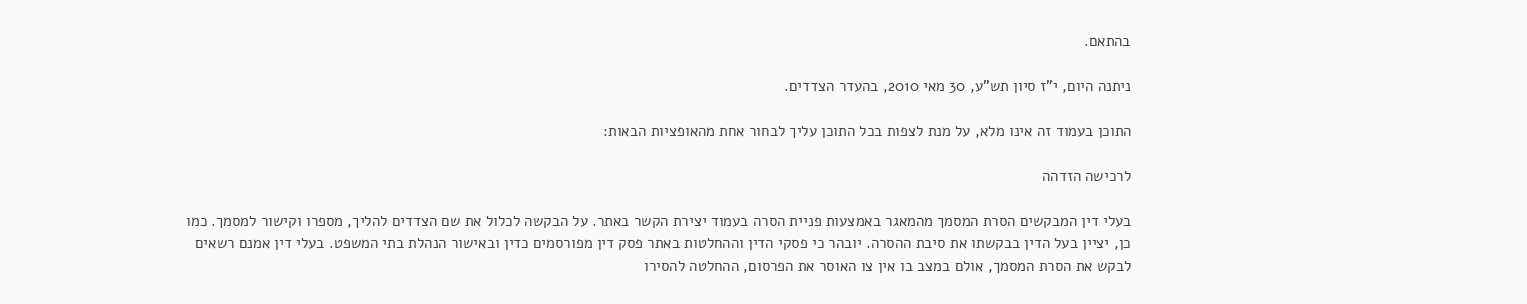בהתאם.

ניתנה היום, י"ז סיון תש"ע, 30 מאי 2010, בהעדר הצדדים.

התוכן בעמוד זה אינו מלא, על מנת לצפות בכל התוכן עליך לבחור אחת מהאופציות הבאות:

לרכישה הזדהה

בעלי דין המבקשים הסרת המסמך מהמאגר באמצעות פניית הסרה בעמוד יצירת הקשר באתר. על הבקשה לכלול את שם הצדדים להליך, מספרו וקישור למסמך. כמו כן, יציין בעל הדין בבקשתו את סיבת ההסרה. יובהר כי פסקי הדין וההחלטות באתר פסק דין מפורסמים כדין ובאישור הנהלת בתי המשפט. בעלי דין אמנם רשאים לבקש את הסרת המסמך, אולם במצב בו אין צו האוסר את הפרסום, ההחלטה להסירו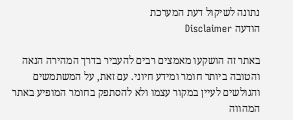נתונה לשיקול דעת המערכת
הודעה Disclaimer

באתר זה הושקעו מאמצים רבים להעביר בדרך המהירה הנאה והטובה ביותר חומר ומידע חיוני. עם זאת, על המשתמשים והגולשים לעיין במקור עצמו ולא להסתפק בחומר המופיע באתר המהווה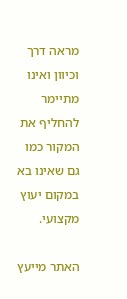מראה דרך וכיוון ואינו מתיימר להחליף את המקור כמו גם שאינו בא במקום יעוץ מקצועי.

האתר מייעץ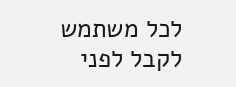לכל משתמש לקבל לפני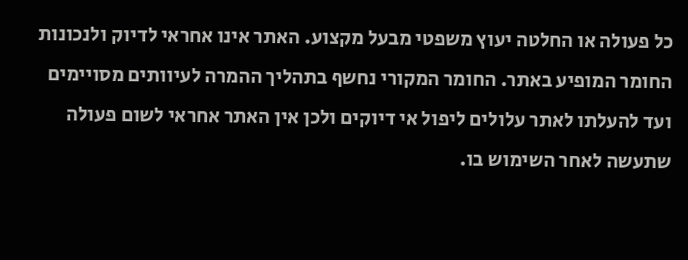כל פעולה או החלטה יעוץ משפטי מבעל מקצוע. האתר אינו אחראי לדיוק ולנכונות החומר המופיע באתר. החומר המקורי נחשף בתהליך ההמרה לעיוותים מסויימים ועד להעלתו לאתר עלולים ליפול אי דיוקים ולכן אין האתר אחראי לשום פעולה שתעשה לאחר השימוש בו.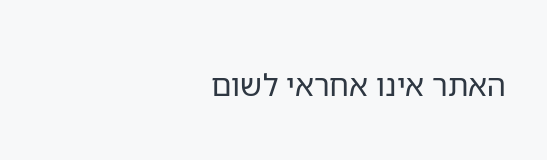האתר אינו אחראי לשום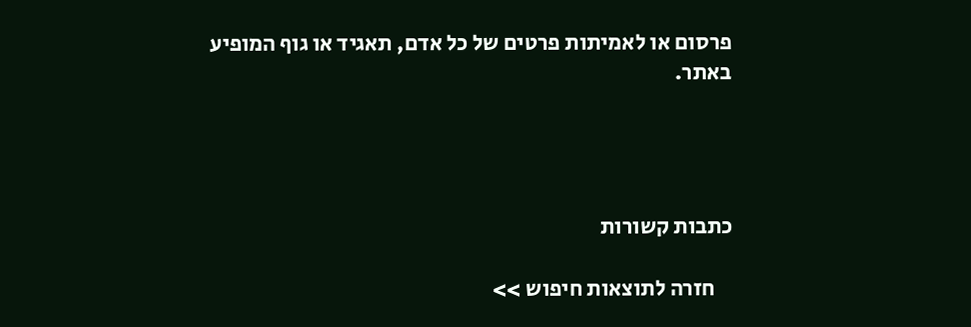פרסום או לאמיתות פרטים של כל אדם, תאגיד או גוף המופיע באתר.




כתבות קשורות

    חזרה לתוצאות חיפוש >>